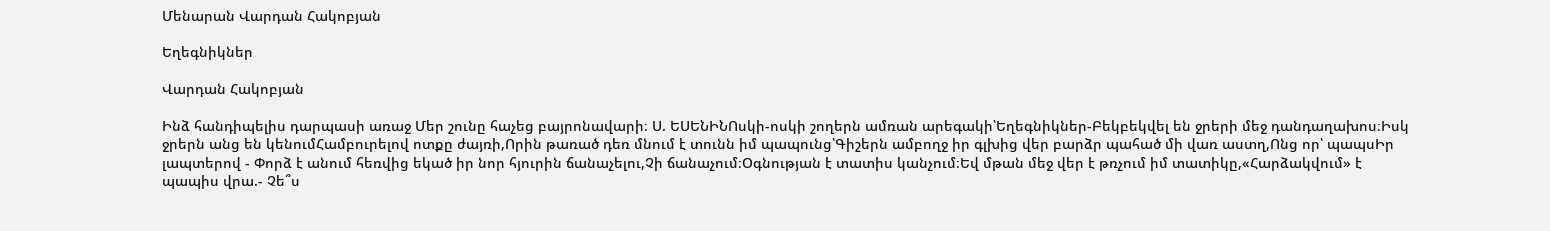Մենարան Վարդան Հակոբյան

Եղեգնիկներ

Վարդան Հակոբյան

Ինձ հանդիպելիս դարպասի առաջ Մեր շունը հաչեց բայրոնավարի։ Ս. ԵՍԵՆԻՆՈսկի-ոսկի շողերն ամռան արեգակի՝Եղեգնիկներ-Բեկբեկվել են ջրերի մեջ դանդաղախոս։Իսկ ջրերն անց են կենումՀամբուրելով ոտքը ժայռի,Որին թառած դեռ մնում է տունն իմ պապունց՝Գիշերն ամբողջ իր գլխից վեր բարձր պահած մի վառ աստղ,Ոնց որ՝ պապսԻր լապտերով - Փորձ է անում հեռվից եկած իր նոր հյուրին ճանաչելու,Չի ճանաչում։Օգնության է տատիս կանչում։Եվ մթան մեջ վեր է թռչում իմ տատիկը,«Հարձակվում» է պապիս վրա.- Չե՞ս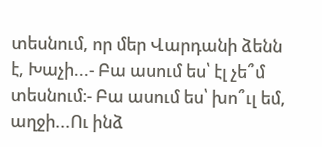տեսնում, որ մեր Վարդանի ձենն է, Խաչի...- Բա ասում ես՝ էլ չե՞մ տեսնում։- Բա ասում ես՝ խո՞ւլ եմ, աղջի...Ու ինձ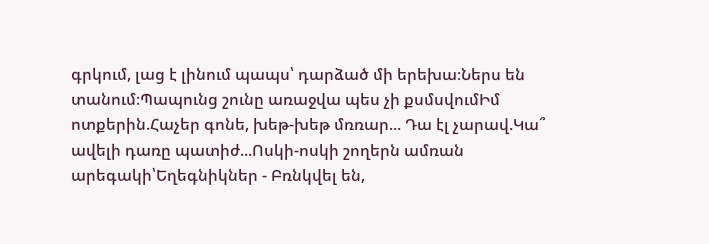գրկում, լաց է լինում պապս՝ դարձած մի երեխա։Ներս են տանում։Պապունց շունը առաջվա պես չի քսմսվումԻմ ոտքերին.Հաչեր գոնե, խեթ-խեթ մռռար... Դա էլ չարավ.Կա՞ ավելի դառը պատիժ...Ոսկի-ոսկի շողերն ամռան արեգակի՝Եղեգնիկներ - Բռնկվել են,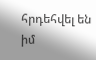հրդեհվել են իմ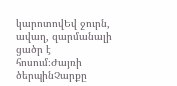կարոտովԵվ ջուրն, ավաղ, զարմանալի ցածր է հոսում։Ժայռի ծերպինՉարքը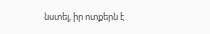նստել, իր ոտքերն է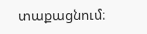տաքացնում։